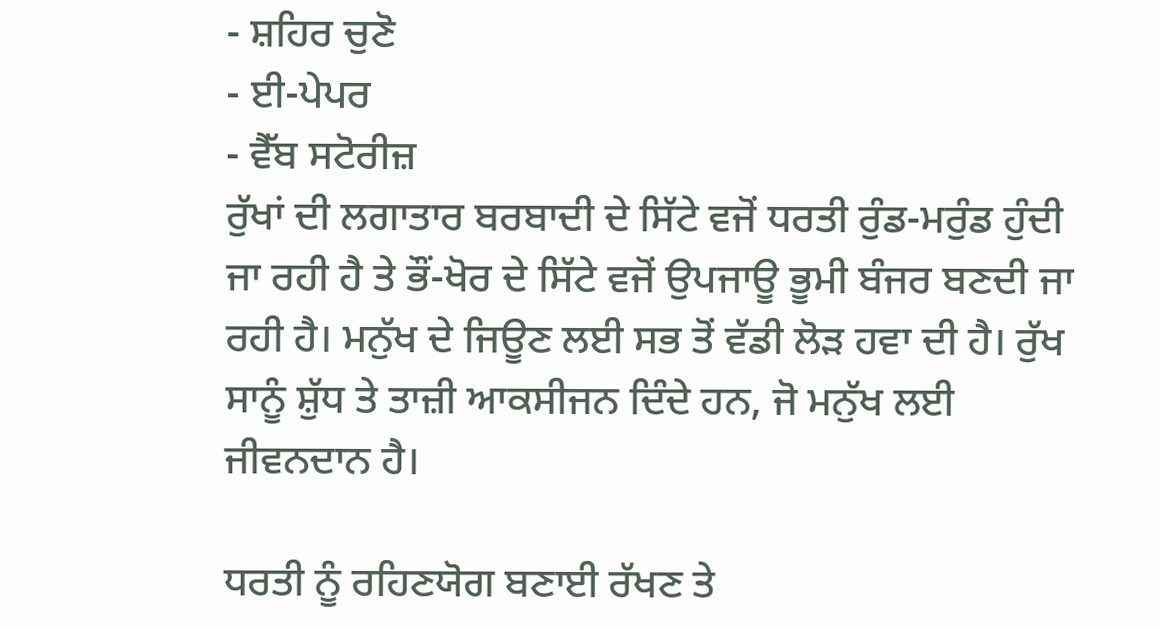- ਸ਼ਹਿਰ ਚੁਣੋ
- ਈ-ਪੇਪਰ
- ਵੈੱਬ ਸਟੋਰੀਜ਼
ਰੁੱਖਾਂ ਦੀ ਲਗਾਤਾਰ ਬਰਬਾਦੀ ਦੇ ਸਿੱਟੇ ਵਜੋਂ ਧਰਤੀ ਰੁੰਡ-ਮਰੁੰਡ ਹੁੰਦੀ ਜਾ ਰਹੀ ਹੈ ਤੇ ਭੌਂ-ਖੋਰ ਦੇ ਸਿੱਟੇ ਵਜੋਂ ਉਪਜਾਊ ਭੂਮੀ ਬੰਜਰ ਬਣਦੀ ਜਾ ਰਹੀ ਹੈ। ਮਨੁੱਖ ਦੇ ਜਿਊਣ ਲਈ ਸਭ ਤੋਂ ਵੱਡੀ ਲੋੜ ਹਵਾ ਦੀ ਹੈ। ਰੁੱਖ ਸਾਨੂੰ ਸ਼ੁੱਧ ਤੇ ਤਾਜ਼ੀ ਆਕਸੀਜਨ ਦਿੰਦੇ ਹਨ, ਜੋ ਮਨੁੱਖ ਲਈ ਜੀਵਨਦਾਨ ਹੈ।

ਧਰਤੀ ਨੂੰ ਰਹਿਣਯੋਗ ਬਣਾਈ ਰੱਖਣ ਤੇ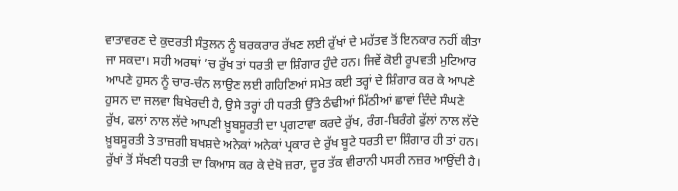ਵਾਤਾਵਰਣ ਦੇ ਕੁਦਰਤੀ ਸੰਤੁਲਨ ਨੂੰ ਬਰਕਰਾਰ ਰੱਖਣ ਲਈ ਰੁੱਖਾਂ ਦੇ ਮਹੱਤਵ ਤੋਂ ਇਨਕਾਰ ਨਹੀਂ ਕੀਤਾ ਜਾ ਸਕਦਾ। ਸਹੀ ਅਰਥਾਂ ’ਚ ਰੁੱਖ ਤਾਂ ਧਰਤੀ ਦਾ ਸ਼ਿੰਗਾਰ ਹੁੰਦੇ ਹਨ। ਜਿਵੇਂ ਕੋਈ ਰੂਪਵਤੀ ਮੁਟਿਆਰ ਆਪਣੇ ਹੁਸਨ ਨੂੰ ਚਾਰ-ਚੰਨ ਲਾਉਣ ਲਈ ਗਹਿਣਿਆਂ ਸਮੇਤ ਕਈ ਤਰ੍ਹਾਂ ਦੇ ਸ਼ਿੰਗਾਰ ਕਰ ਕੇ ਆਪਣੇ ਹੁਸਨ ਦਾ ਜਲਵਾ ਬਿਖੇਰਦੀ ਹੈ, ਉਸੇ ਤਰ੍ਹਾਂ ਹੀ ਧਰਤੀ ਉੱਤੇ ਠੰਢੀਆਂ ਮਿੱਠੀਆਂ ਛਾਵਾਂ ਦਿੰਦੇ ਸੰਘਣੇ ਰੁੱਖ, ਫਲਾਂ ਨਾਲ ਲੱਦੇ ਆਪਣੀ ਖ਼ੂਬਸੂਰਤੀ ਦਾ ਪ੍ਰਗਟਾਵਾ ਕਰਦੇ ਰੁੱਖ, ਰੰਗ-ਬਿਰੰਗੇ ਫੁੱਲਾਂ ਨਾਲ ਲੱਦੇ ਖ਼ੂਬਸੂਰਤੀ ਤੇ ਤਾਜ਼ਗੀ ਬਖਸ਼ਦੇ ਅਨੇਕਾਂ ਅਨੇਕਾਂ ਪ੍ਰਕਾਰ ਦੇ ਰੁੱਖ ਬੂਟੇ ਧਰਤੀ ਦਾ ਸ਼ਿੰਗਾਰ ਹੀ ਤਾਂ ਹਨ। ਰੁੱਖਾਂ ਤੋਂ ਸੱਖਣੀ ਧਰਤੀ ਦਾ ਕਿਆਸ ਕਰ ਕੇ ਦੇਖੋ ਜ਼ਰਾ, ਦੂਰ ਤੱਕ ਵੀਰਾਨੀ ਪਸਰੀ ਨਜ਼ਰ ਆਉਂਦੀ ਹੈ।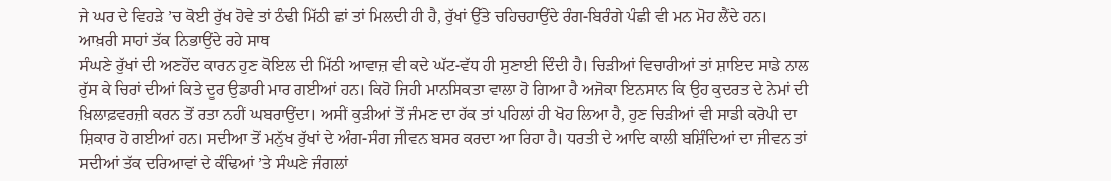ਜੇ ਘਰ ਦੇ ਵਿਹੜੇ ’ਚ ਕੋਈ ਰੁੱਖ ਹੋਵੇ ਤਾਂ ਠੰਢੀ ਮਿੱਠੀ ਛਾਂ ਤਾਂ ਮਿਲਦੀ ਹੀ ਹੈ, ਰੁੱਖਾਂ ਉੱਤੇ ਚਹਿਚਹਾਉਂਦੇ ਰੰਗ-ਬਿਰੰਗੇ ਪੰਛੀ ਵੀ ਮਨ ਮੋਹ ਲੈਂਦੇ ਹਨ।
ਆਖ਼ਰੀ ਸਾਹਾਂ ਤੱਕ ਨਿਭਾਉਂਦੇ ਰਹੇ ਸਾਥ
ਸੰਘਣੇ ਰੁੱਖਾਂ ਦੀ ਅਣਹੋਂਦ ਕਾਰਨ ਹੁਣ ਕੋਇਲ ਦੀ ਮਿੱਠੀ ਆਵਾਜ਼ ਵੀ ਕਦੇ ਘੱਟ-ਵੱਧ ਹੀ ਸੁਣਾਈ ਦਿੰਦੀ ਹੈ। ਚਿੜੀਆਂ ਵਿਚਾਰੀਆਂ ਤਾਂ ਸ਼ਾਇਦ ਸਾਡੇ ਨਾਲ ਰੁੱਸ ਕੇ ਚਿਰਾਂ ਦੀਆਂ ਕਿਤੇ ਦੂਰ ਉਡਾਰੀ ਮਾਰ ਗਈਆਂ ਹਨ। ਕਿਹੋ ਜਿਹੀ ਮਾਨਸਿਕਤਾ ਵਾਲਾ ਹੋ ਗਿਆ ਹੈ ਅਜੋਕਾ ਇਨਸਾਨ ਕਿ ਉਹ ਕੁਦਰਤ ਦੇ ਨੇਮਾਂ ਦੀ ਖ਼ਿਲਾਫ਼ਵਰਜ਼ੀ ਕਰਨ ਤੋਂ ਰਤਾ ਨਹੀਂ ਘਬਰਾਉਂਦਾ। ਅਸੀਂ ਕੁੜੀਆਂ ਤੋਂ ਜੰਮਣ ਦਾ ਹੱਕ ਤਾਂ ਪਹਿਲਾਂ ਹੀ ਖੋਹ ਲਿਆ ਹੈ, ਹੁਣ ਚਿੜੀਆਂ ਵੀ ਸਾਡੀ ਕਰੋਪੀ ਦਾ ਸ਼ਿਕਾਰ ਹੋ ਗਈਆਂ ਹਨ। ਸਦੀਆ ਤੋਂ ਮਨੁੱਖ ਰੁੱਖਾਂ ਦੇ ਅੰਗ-ਸੰਗ ਜੀਵਨ ਬਸਰ ਕਰਦਾ ਆ ਰਿਹਾ ਹੈ। ਧਰਤੀ ਦੇ ਆਦਿ ਕਾਲੀ ਬਸ਼ਿੰਦਿਆਂ ਦਾ ਜੀਵਨ ਤਾਂ ਸਦੀਆਂ ਤੱਕ ਦਰਿਆਵਾਂ ਦੇ ਕੰਢਿਆਂ ’ਤੇ ਸੰਘਣੇ ਜੰਗਲਾਂ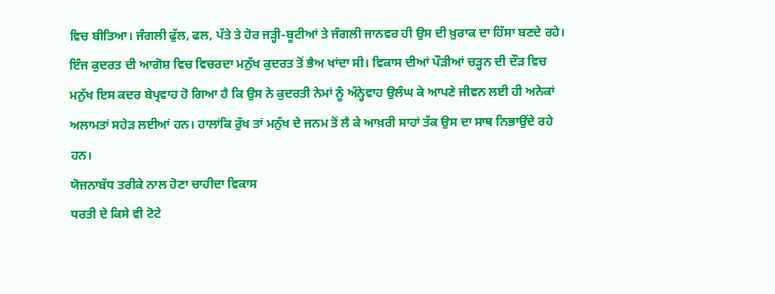ਵਿਚ ਬੀਤਿਆ। ਜੰਗਲੀ ਫੁੱਲ, ਫਲ, ਪੱਤੇ ਤੇ ਹੋਰ ਜੜ੍ਹੀ-ਬੂਟੀਆਂ ਤੇ ਜੰਗਲੀ ਜਾਨਵਰ ਹੀ ਉਸ ਦੀ ਖ਼ੁਰਾਕ ਦਾ ਹਿੱਸਾ ਬਣਦੇ ਰਹੇ। ਇੰਜ ਕੁਦਰਤ ਦੀ ਆਗੋਸ਼ ਵਿਚ ਵਿਚਰਦਾ ਮਨੁੱਖ ਕੁਦਰਤ ਤੋਂ ਭੈਅ ਖਾਂਦਾ ਸੀ। ਵਿਕਾਸ ਦੀਆਂ ਪੌੜੀਆਂ ਚੜ੍ਹਨ ਦੀ ਦੌੜ ਵਿਚ ਮਨੁੱਖ ਇਸ ਕਦਰ ਬੇਪ੍ਰਵਾਹ ਹੋ ਗਿਆ ਹੈ ਕਿ ਉਸ ਨੇ ਕੁਦਰਤੀ ਨੇਮਾਂ ਨੂੰ ਅੰਨ੍ਹੇਵਾਹ ਉਲੰਘ ਕੇ ਆਪਣੇ ਜੀਵਨ ਲਈ ਹੀ ਅਨੇਕਾਂ ਅਲਾਮਤਾਂ ਸਹੇੜ ਲਈਆਂ ਹਨ। ਹਾਲਾਂਕਿ ਰੁੱਖ ਤਾਂ ਮਨੁੱਖ ਦੇ ਜਨਮ ਤੋਂ ਲੈ ਕੇ ਆਖ਼ਰੀ ਸਾਹਾਂ ਤੱਕ ਉਸ ਦਾ ਸਾਥ ਨਿਭਾਉਂਦੇ ਰਹੇ ਹਨ।
ਯੋਜਨਾਬੱਧ ਤਰੀਕੇ ਨਾਲ ਹੋਣਾ ਚਾਹੀਦਾ ਵਿਕਾਸ
ਧਰਤੀ ਦੇ ਕਿਸੇ ਵੀ ਟੋਟੇ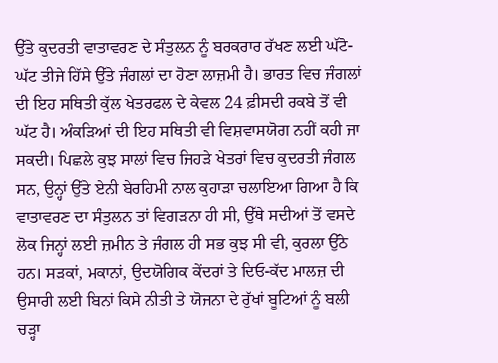ਉੱਤੇ ਕੁਦਰਤੀ ਵਾਤਾਵਰਣ ਦੇ ਸੰਤੁਲਨ ਨੂੰ ਬਰਕਰਾਰ ਰੱਖਣ ਲਈ ਘੱਟੋ-ਘੱਟ ਤੀਜੇ ਹਿੱਸੇ ਉੱਤੇ ਜੰਗਲਾਂ ਦਾ ਹੋਣਾ ਲਾਜ਼ਮੀ ਹੈ। ਭਾਰਤ ਵਿਚ ਜੰਗਲਾਂ ਦੀ ਇਹ ਸਥਿਤੀ ਕੁੱਲ ਖੇਤਰਫਲ ਦੇ ਕੇਵਲ 24 ਫ਼ੀਸਦੀ ਰਕਬੇ ਤੋਂ ਵੀ ਘੱਟ ਹੈ। ਅੰਕੜਿਆਂ ਦੀ ਇਹ ਸਥਿਤੀ ਵੀ ਵਿਸ਼ਵਾਸਯੋਗ ਨਹੀਂ ਕਹੀ ਜਾ ਸਕਦੀ। ਪਿਛਲੇ ਕੁਝ ਸਾਲਾਂ ਵਿਚ ਜਿਹੜੇ ਖੇਤਰਾਂ ਵਿਚ ਕੁਦਰਤੀ ਜੰਗਲ ਸਨ, ਉਨ੍ਹਾਂ ਉੱਤੇ ਏਨੀ ਬੇਰਹਿਮੀ ਨਾਲ ਕੁਹਾੜਾ ਚਲਾਇਆ ਗਿਆ ਹੈ ਕਿ ਵਾਤਾਵਰਣ ਦਾ ਸੰਤੁਲਨ ਤਾਂ ਵਿਗੜਨਾ ਹੀ ਸੀ, ਉੱਥੇ ਸਦੀਆਂ ਤੋਂ ਵਸਦੇ ਲੋਕ ਜਿਨ੍ਹਾਂ ਲਈ ਜ਼ਮੀਨ ਤੇ ਜੰਗਲ ਹੀ ਸਭ ਕੁਝ ਸੀ ਵੀ, ਕੁਰਲਾ ਉੱਠੇ ਹਨ। ਸੜਕਾਂ, ਮਕਾਨਾਂ, ਉਦਯੋਗਿਕ ਕੇਂਦਰਾਂ ਤੇ ਦਿਓ-ਕੱਦ ਮਾਲਜ਼ ਦੀ ਉਸਾਰੀ ਲਈ ਬਿਨਾਂ ਕਿਸੇ ਨੀਤੀ ਤੇ ਯੋਜਨਾ ਦੇ ਰੁੱਖਾਂ ਬੂਟਿਆਂ ਨੂੰ ਬਲੀ ਚੜ੍ਹਾ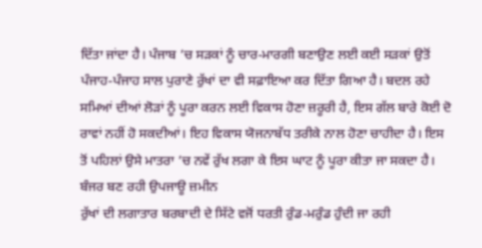ਦਿੱਤਾ ਜਾਂਦਾ ਹੈ। ਪੰਜਾਬ ’ਚ ਸੜਕਾਂ ਨੂੰ ਚਾਰ-ਮਾਰਗੀ ਬਣਾਉਣ ਲਈ ਕਈ ਸੜਕਾਂ ਉਤੋਂ ਪੰਜਾਹ-ਪੰਜਾਹ ਸਾਲ ਪੁਰਾਣੇ ਰੁੱਖਾਂ ਦਾ ਵੀ ਸਫ਼ਾਇਆ ਕਰ ਦਿੱਤਾ ਗਿਆ ਹੈ। ਬਦਲ ਰਹੇ ਸਮਿਆਂ ਦੀਆਂ ਲੋੜਾਂ ਨੂੰ ਪੂਰਾ ਕਰਨ ਲਈ ਵਿਕਾਸ ਹੋਣਾ ਜ਼ਰੂਰੀ ਹੈ, ਇਸ ਗੱਲ ਬਾਰੇ ਕੋਈ ਦੋ ਰਾਵਾਂ ਨਹੀਂ ਹੋ ਸਕਦੀਆਂ। ਇਹ ਵਿਕਾਸ ਯੋਜਨਾਬੱਧ ਤਰੀਕੇ ਨਾਲ ਹੋਣਾ ਚਾਹੀਦਾ ਹੈ। ਇਸ ਤੋਂ ਪਹਿਲਾਂ ਉਸੇ ਮਾਤਰਾ ’ਚ ਨਵੇਂ ਰੁੱਖ ਲਗਾ ਕੇ ਇਸ ਘਾਟ ਨੂੰ ਪੂਰਾ ਕੀਤਾ ਜਾ ਸਕਦਾ ਹੈ।
ਬੰਜਰ ਬਣ ਰਹੀ ਉਪਜਾਊ ਜ਼ਮੀਨ
ਰੁੱਖਾਂ ਦੀ ਲਗਾਤਾਰ ਬਰਬਾਦੀ ਦੇ ਸਿੱਟੇ ਵਜੋਂ ਧਰਤੀ ਰੁੰਡ-ਮਰੁੰਡ ਹੁੰਦੀ ਜਾ ਰਹੀ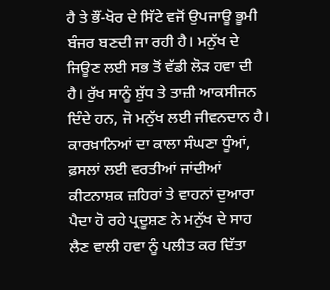ਹੈ ਤੇ ਭੌਂ-ਖੋਰ ਦੇ ਸਿੱਟੇ ਵਜੋਂ ਉਪਜਾਊ ਭੂਮੀ ਬੰਜਰ ਬਣਦੀ ਜਾ ਰਹੀ ਹੈ। ਮਨੁੱਖ ਦੇ ਜਿਊਣ ਲਈ ਸਭ ਤੋਂ ਵੱਡੀ ਲੋੜ ਹਵਾ ਦੀ ਹੈ। ਰੁੱਖ ਸਾਨੂੰ ਸ਼ੁੱਧ ਤੇ ਤਾਜ਼ੀ ਆਕਸੀਜਨ ਦਿੰਦੇ ਹਨ, ਜੋ ਮਨੁੱਖ ਲਈ ਜੀਵਨਦਾਨ ਹੈ। ਕਾਰਖ਼ਾਨਿਆਂ ਦਾ ਕਾਲਾ ਸੰਘਣਾ ਧੂੰਆਂ, ਫ਼ਸਲਾਂ ਲਈ ਵਰਤੀਆਂ ਜਾਂਦੀਆਂ ਕੀਟਨਾਸ਼ਕ ਜ਼ਹਿਰਾਂ ਤੇ ਵਾਹਨਾਂ ਦੁਆਰਾ ਪੈਦਾ ਹੋ ਰਹੇ ਪ੍ਰਦੂਸ਼ਣ ਨੇ ਮਨੁੱਖ ਦੇ ਸਾਹ ਲੈਣ ਵਾਲੀ ਹਵਾ ਨੂੰ ਪਲੀਤ ਕਰ ਦਿੱਤਾ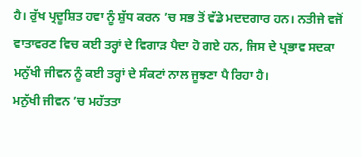ਹੈ। ਰੁੱਖ ਪ੍ਰਦੂਸ਼ਿਤ ਹਵਾ ਨੂੰ ਸ਼ੁੱਧ ਕਰਨ ’ਚ ਸਭ ਤੋਂ ਵੱਡੇ ਮਦਦਗਾਰ ਹਨ। ਨਤੀਜੇ ਵਜੋਂ ਵਾਤਾਵਰਣ ਵਿਚ ਕਈ ਤਰ੍ਹਾਂ ਦੇ ਵਿਗਾੜ ਪੈਦਾ ਹੋ ਗਏ ਹਨ, ਜਿਸ ਦੇ ਪ੍ਰਭਾਵ ਸਦਕਾ ਮਨੁੱਖੀ ਜੀਵਨ ਨੂੰ ਕਈ ਤਰ੍ਹਾਂ ਦੇ ਸੰਕਟਾਂ ਨਾਲ ਜੂਝਣਾ ਪੈ ਰਿਹਾ ਹੈ।
ਮਨੁੱਖੀ ਜੀਵਨ ’ਚ ਮਹੱਤਤਾ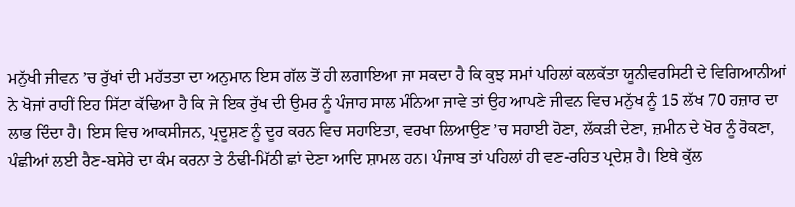ਮਨੁੱਖੀ ਜੀਵਨ ’ਚ ਰੁੱਖਾਂ ਦੀ ਮਹੱਤਤਾ ਦਾ ਅਨੁਮਾਨ ਇਸ ਗੱਲ ਤੋਂ ਹੀ ਲਗਾਇਆ ਜਾ ਸਕਦਾ ਹੈ ਕਿ ਕੁਝ ਸਮਾਂ ਪਹਿਲਾਂ ਕਲਕੱਤਾ ਯੂਨੀਵਰਸਿਟੀ ਦੇ ਵਿਗਿਆਨੀਆਂ ਨੇ ਖੋਜਾਂ ਰਾਹੀਂ ਇਹ ਸਿੱਟਾ ਕੱਢਿਆ ਹੈ ਕਿ ਜੇ ਇਕ ਰੁੱਖ ਦੀ ਉਮਰ ਨੂੰ ਪੰਜਾਹ ਸਾਲ ਮੰਨਿਆ ਜਾਵੇ ਤਾਂ ਉਹ ਆਪਣੇ ਜੀਵਨ ਵਿਚ ਮਨੁੱਖ ਨੂੰ 15 ਲੱਖ 70 ਹਜ਼ਾਰ ਦਾ ਲਾਭ ਦਿੰਦਾ ਹੈ। ਇਸ ਵਿਚ ਆਕਸੀਜਨ, ਪ੍ਰਦੂਸ਼ਣ ਨੂੰ ਦੂਰ ਕਰਨ ਵਿਚ ਸਹਾਇਤਾ, ਵਰਖਾ ਲਿਆਉਣ ’ਚ ਸਹਾਈ ਹੋਣਾ, ਲੱਕੜੀ ਦੇਣਾ, ਜ਼ਮੀਨ ਦੇ ਖੋਰ ਨੂੰ ਰੋਕਣਾ, ਪੰਛੀਆਂ ਲਈ ਰੈਣ-ਬਸੇਰੇ ਦਾ ਕੰਮ ਕਰਨਾ ਤੇ ਠੰਢੀ-ਮਿੱਠੀ ਛਾਂ ਦੇਣਾ ਆਦਿ ਸ਼ਾਮਲ ਹਨ। ਪੰਜਾਬ ਤਾਂ ਪਹਿਲਾਂ ਹੀ ਵਣ-ਰਹਿਤ ਪ੍ਰਦੇਸ਼ ਹੈ। ਇਥੇ ਕੁੱਲ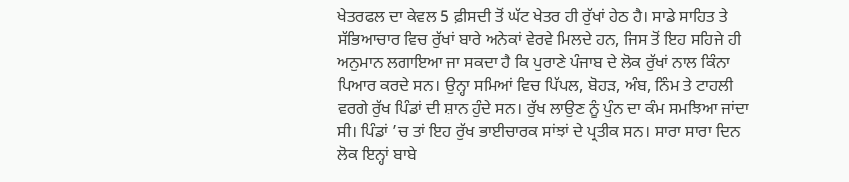ਖੇਤਰਫਲ ਦਾ ਕੇਵਲ 5 ਫ਼ੀਸਦੀ ਤੋਂ ਘੱਟ ਖੇਤਰ ਹੀ ਰੁੱਖਾਂ ਹੇਠ ਹੈ। ਸਾਡੇ ਸਾਹਿਤ ਤੇ ਸੱਭਿਆਚਾਰ ਵਿਚ ਰੁੱਖਾਂ ਬਾਰੇ ਅਨੇਕਾਂ ਵੇਰਵੇ ਮਿਲਦੇ ਹਨ, ਜਿਸ ਤੋਂ ਇਹ ਸਹਿਜੇ ਹੀ ਅਨੁਮਾਨ ਲਗਾਇਆ ਜਾ ਸਕਦਾ ਹੈ ਕਿ ਪੁਰਾਣੇ ਪੰਜਾਬ ਦੇ ਲੋਕ ਰੁੱਖਾਂ ਨਾਲ ਕਿੰਨਾ ਪਿਆਰ ਕਰਦੇ ਸਨ। ਉਨ੍ਹਾ ਸਮਿਆਂ ਵਿਚ ਪਿੱਪਲ, ਬੋਹੜ, ਅੰਬ, ਨਿੰਮ ਤੇ ਟਾਹਲੀ ਵਰਗੇ ਰੁੱਖ ਪਿੰਡਾਂ ਦੀ ਸ਼ਾਨ ਹੁੰਦੇ ਸਨ। ਰੁੱਖ ਲਾਉਣ ਨੂੰ ਪੁੰਨ ਦਾ ਕੰਮ ਸਮਝਿਆ ਜਾਂਦਾ ਸੀ। ਪਿੰਡਾਂ ’ਚ ਤਾਂ ਇਹ ਰੁੱਖ ਭਾਈਚਾਰਕ ਸਾਂਝਾਂ ਦੇ ਪ੍ਰਤੀਕ ਸਨ। ਸਾਰਾ ਸਾਰਾ ਦਿਨ ਲੋਕ ਇਨ੍ਹਾਂ ਬਾਬੇ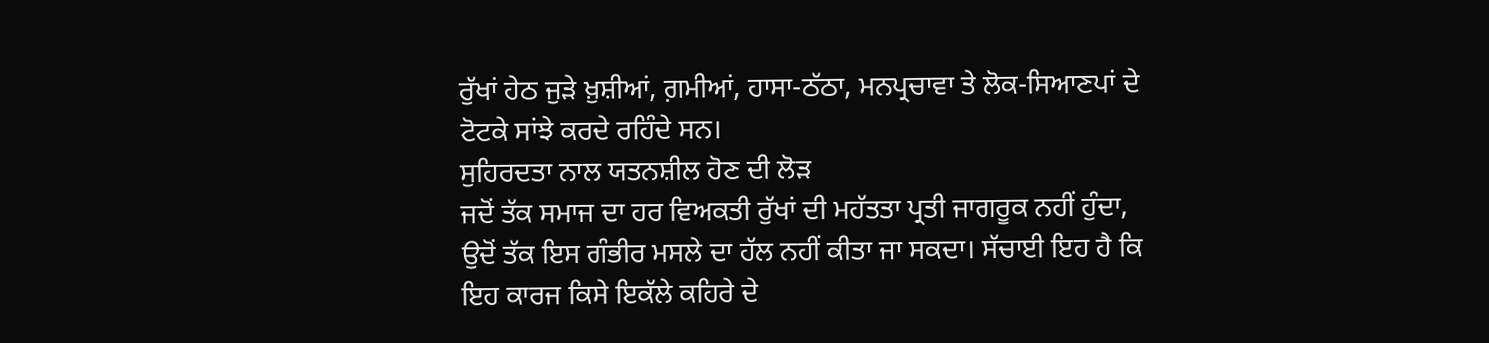ਰੁੱਖਾਂ ਹੇਠ ਜੁੜੇ ਖ਼ੁਸ਼ੀਆਂ, ਗ਼ਮੀਆਂ, ਹਾਸਾ-ਠੱਠਾ, ਮਨਪ੍ਰਚਾਵਾ ਤੇ ਲੋਕ-ਸਿਆਣਪਾਂ ਦੇ ਟੋਟਕੇ ਸਾਂਝੇ ਕਰਦੇ ਰਹਿੰਦੇ ਸਨ।
ਸੁਹਿਰਦਤਾ ਨਾਲ ਯਤਨਸ਼ੀਲ ਹੋਣ ਦੀ ਲੋੜ
ਜਦੋਂ ਤੱਕ ਸਮਾਜ ਦਾ ਹਰ ਵਿਅਕਤੀ ਰੁੱਖਾਂ ਦੀ ਮਹੱਤਤਾ ਪ੍ਰਤੀ ਜਾਗਰੂਕ ਨਹੀਂ ਹੁੰਦਾ, ਉਦੋਂ ਤੱਕ ਇਸ ਗੰਭੀਰ ਮਸਲੇ ਦਾ ਹੱਲ ਨਹੀਂ ਕੀਤਾ ਜਾ ਸਕਦਾ। ਸੱਚਾਈ ਇਹ ਹੈ ਕਿ ਇਹ ਕਾਰਜ ਕਿਸੇ ਇਕੱਲੇ ਕਹਿਰੇ ਦੇ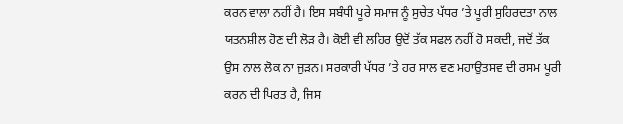ਕਰਨ ਵਾਲਾ ਨਹੀਂ ਹੈ। ਇਸ ਸਬੰਧੀ ਪੂਰੇ ਸਮਾਜ ਨੂੰ ਸੁਚੇਤ ਪੱਧਰ ’ਤੇ ਪੂਰੀ ਸੁਹਿਰਦਤਾ ਨਾਲ ਯਤਨਸ਼ੀਲ ਹੋਣ ਦੀ ਲੋੜ ਹੈ। ਕੋਈ ਵੀ ਲਹਿਰ ਉਦੋਂ ਤੱਕ ਸਫਲ ਨਹੀਂ ਹੋ ਸਕਦੀ, ਜਦੋਂ ਤੱਕ ਉਸ ਨਾਲ ਲੋਕ ਨਾ ਜੁੜਨ। ਸਰਕਾਰੀ ਪੱਧਰ ’ਤੇ ਹਰ ਸਾਲ ਵਣ ਮਹਾਉਤਸਵ ਦੀ ਰਸਮ ਪੂਰੀ ਕਰਨ ਦੀ ਪਿਰਤ ਹੈ, ਜਿਸ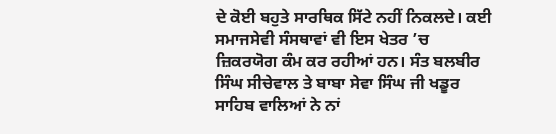ਦੇ ਕੋਈ ਬਹੁਤੇ ਸਾਰਥਿਕ ਸਿੱਟੇ ਨਹੀਂ ਨਿਕਲਦੇ। ਕਈ ਸਮਾਜਸੇਵੀ ਸੰਸਥਾਵਾਂ ਵੀ ਇਸ ਖੇਤਰ ’ਚ ਜ਼ਿਕਰਯੋਗ ਕੰਮ ਕਰ ਰਹੀਆਂ ਹਨ। ਸੰਤ ਬਲਬੀਰ ਸਿੰਘ ਸੀਚੇਵਾਲ ਤੇ ਬਾਬਾ ਸੇਵਾ ਸਿੰਘ ਜੀ ਖਡੂਰ ਸਾਹਿਬ ਵਾਲਿਆਂ ਨੇ ਨਾਂ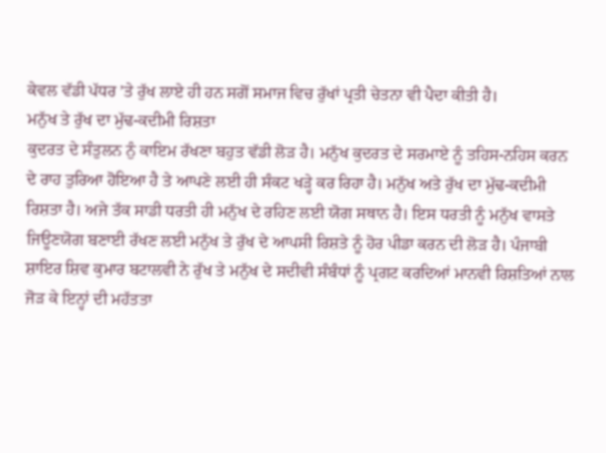ਕੇਵਲ ਵੱਡੀ ਪੱਧਰ ’ਤੇ ਰੁੱਖ ਲਾਏ ਹੀ ਹਨ ਸਗੋਂ ਸਮਾਜ ਵਿਚ ਰੁੱਖਾਂ ਪ੍ਰਤੀ ਚੇਤਨਾ ਵੀ ਪੈਦਾ ਕੀਤੀ ਹੈ।
ਮਨੁੱਖ ਤੇ ਰੁੱਖ ਦਾ ਮੁੱਢ-ਕਦੀਮੀ ਰਿਸ਼ਤਾ
ਕੁਦਰਤ ਦੇ ਸੰਤੁਲਨ ਨੁੰ ਕਾਇਮ ਰੱਖਣਾ ਬਹੁਤ ਵੱਡੀ ਲੋੜ ਹੈ। ਮਨੁੱਖ ਕੁਦਰਤ ਦੇ ਸਰਮਾਏ ਨੂੰ ਤਹਿਸ-ਨਹਿਸ ਕਰਨ ਦੇ ਰਾਹ ਤੁਰਿਆ ਹੋਇਆ ਹੈ ਤੇ ਆਪਣੇ ਲਈ ਹੀ ਸੰਕਟ ਖੜ੍ਹੇ ਕਰ ਰਿਹਾ ਹੈ। ਮਨੁੱਖ ਅਤੇ ਰੁੱਖ ਦਾ ਮੁੱਢ-ਕਦੀਮੀ ਰਿਸ਼ਤਾ ਹੈ। ਅਜੇ ਤੱਕ ਸਾਡੀ ਧਰਤੀ ਹੀ ਮਨੁੱਖ ਦੇ ਰਹਿਣ ਲਈ ਯੋਗ ਸਥਾਨ ਹੈ। ਇਸ ਧਰਤੀ ਨੂੰ ਮਨੁੱਖ ਵਾਸਤੇ ਜਿਊਣਯੋਗ ਬਣਾਈ ਰੱਖਣ ਲਈ ਮਨੁੱਖ ਤੇ ਰੁੱਖ ਦੇ ਆਪਸੀ ਰਿਸ਼ਤੇ ਨੂੰ ਹੋਰ ਪੀਡਾ ਕਰਨ ਦੀ ਲੋੜ ਹੈ। ਪੰਜਾਬੀ ਸ਼ਾਇਰ ਸ਼ਿਵ ਕੁਮਾਰ ਬਟਾਲਵੀ ਨੇ ਰੁੱਖ ਤੇ ਮਨੁੱਖ ਦੇ ਸਦੀਵੀ ਸੰਬੰਧਾਂ ਨੂੰ ਪ੍ਰਗਟ ਕਰਦਿਆਂ ਮਾਨਵੀ ਰਿਸ਼ਤਿਆਂ ਨਾਲ ਜੋੜ ਕੇ ਇਨ੍ਹਾਂ ਦੀ ਮਹੱਤਤਾ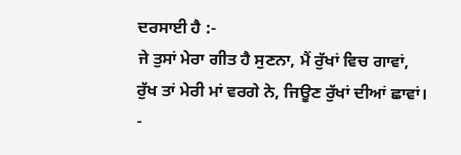ਦਰਸਾਈ ਹੈ :-
ਜੇ ਤੁਸਾਂ ਮੇਰਾ ਗੀਤ ਹੈ ਸੁਣਨਾ, ਮੈਂ ਰੁੱਖਾਂ ਵਿਚ ਗਾਵਾਂ,
ਰੁੱਖ ਤਾਂ ਮੇਰੀ ਮਾਂ ਵਰਗੇ ਨੇ, ਜਿਊਣ ਰੁੱਖਾਂ ਦੀਆਂ ਛਾਵਾਂ।
-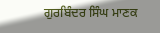ਗੁਰਬਿੰਦਰ ਸਿੰਘ ਮਾਣਕ